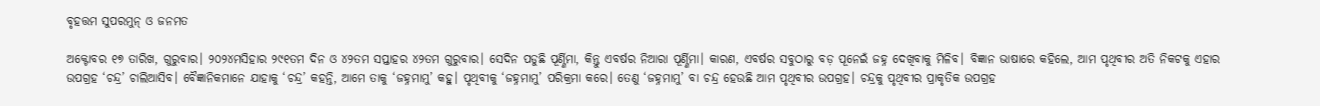ବୃହତ୍ତମ ସୁପରମୁନ୍‌ ଓ ଜନମତ

ଅକ୍ଟୋବର ୧୭ ତାରିଖ, ଗୁରୁବାର। ୨୦୨୪ମସିହାର ୨୯୧ତମ ଦିନ ଓ ୪୨ତମ ସପ୍ତାହର ୪୨ତମ ଗୁରୁବାର। ସେଦିନ ପଡୁଛି ପୂର୍ଣ୍ଣିମା, କିନ୍ତୁ ଏବର୍ଷର ନିଆରା ପୂର୍ଣ୍ଣିମା। କାରଣ, ଏବର୍ଷର ସବୁଠାରୁ ବଡ଼ ପୂନେଇଁ ଜହ୍ନ ଦେଖିବାକୁ ମିଳିବ। ବିଜ୍ଞାନ ଭାଷାରେ କହିଲେ, ଆମ ପୃଥିବୀର ଅତି ନିକଟକୁ ଏହାର ଉପଗ୍ରହ ‘ଚନ୍ଦ୍ର’ ଚାଲିଆସିବ। ବୈଜ୍ଞାନିକମାନେ ଯାହାକୁ ‘ଚନ୍ଦ୍ର’ କହନ୍ତି, ଆମେ ତାକୁ ‘ଜହ୍ନମାମୁ’ କହୁ। ପୃଥିବୀକୁ ‘ଜହ୍ନମାମୁ’ ପରିକ୍ରମା କରେ। ତେଣୁ ‘ଜହ୍ନମାମୁ’ ବା ଚନ୍ଦ୍ର ହେଉଛି ଆମ ପୃଥିବୀର ଉପଗ୍ରହ। ଚନ୍ଦ୍ରକୁ ପୃଥିବୀର ପ୍ରାକୃତିକ ଉପଗ୍ରହ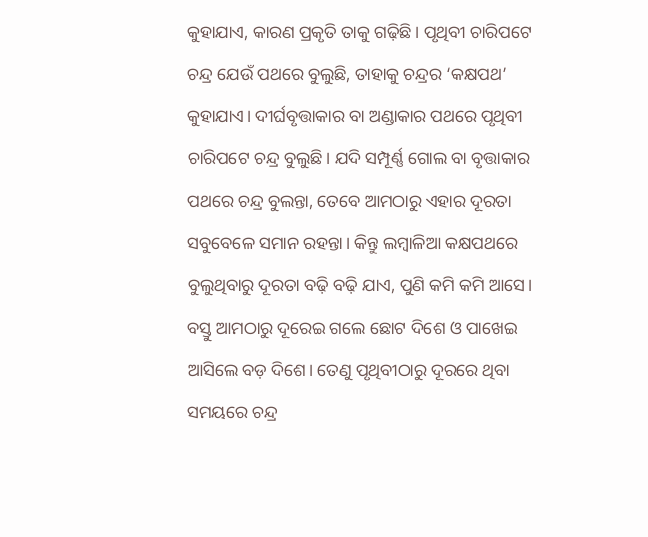କୁହାଯାଏ, କାରଣ ପ୍ରକୃତି ତାକୁ ଗଢ଼ିଛି। ପୃଥିବୀ ଚାରିପଟେ ଚନ୍ଦ୍ର ଯେଉଁ ପଥରେ ବୁଲୁଛି, ତାହାକୁ ଚନ୍ଦ୍ରର ‘କକ୍ଷପଥ’ କୁହାଯାଏ। ଦୀର୍ଘବୃତ୍ତାକାର ବା ଅଣ୍ଡାକାର ପଥରେ ପୃଥିବୀ ଚାରିପଟେ ଚନ୍ଦ୍ର ବୁଲୁଛି। ଯଦି ସମ୍ପୂର୍ଣ୍ଣ ଗୋଲ ବା ବୃତ୍ତାକାର ପଥରେ ଚନ୍ଦ୍ର ବୁଲନ୍ତା, ତେବେ ଆମଠାରୁ ଏହାର ଦୂରତା ସବୁବେଳେ ସମାନ ରହନ୍ତା। କିନ୍ତୁ ଲମ୍ବାଳିଆ କକ୍ଷପଥରେ ବୁଲୁଥିବାରୁ ଦୂରତା ବଢ଼ି ବଢ଼ି ଯାଏ, ପୁଣି କମି କମି ଆସେ। ବସ୍ତୁ ଆମଠାରୁ ଦୂରେଇ ଗଲେ ଛୋଟ ଦିଶେ ଓ ପାଖେଇ ଆସିଲେ ବଡ଼ ଦିଶେ। ତେଣୁ ପୃଥିବୀଠାରୁ ଦୂରରେ ଥିବା ସମୟରେ ଚନ୍ଦ୍ର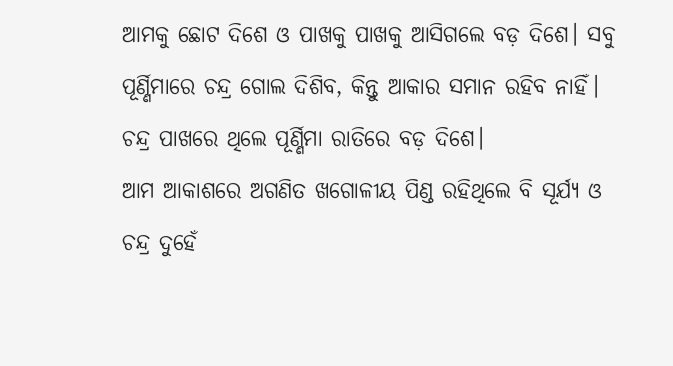ଆମକୁ ଛୋଟ ଦିଶେ ଓ ପାଖକୁ ପାଖକୁ ଆସିଗଲେ ବଡ଼ ଦିଶେ। ସବୁ ପୂର୍ଣ୍ଣିମାରେ ଚନ୍ଦ୍ର ଗୋଲ ଦିଶିବ, କିନ୍ତୁ ଆକାର ସମାନ ରହିବ ନାହିଁ। ଚନ୍ଦ୍ର ପାଖରେ ଥିଲେ ପୂର୍ଣ୍ଣିମା ରାତିରେ ବଡ଼ ଦିଶେ।
ଆମ ଆକାଶରେ ଅଗଣିତ ଖଗୋଳୀୟ ପିଣ୍ଡ ରହିଥିଲେ ବି ସୂର୍ଯ୍ୟ ଓ ଚନ୍ଦ୍ର ଦୁହେଁ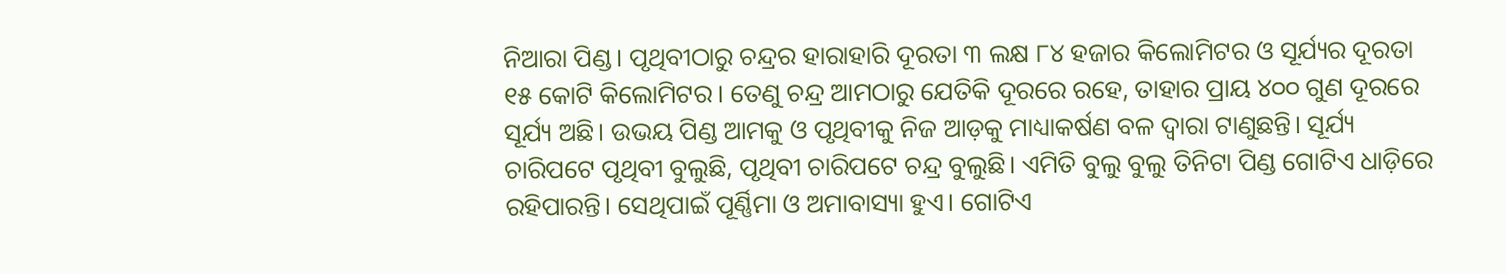ନିଆରା ପିଣ୍ଡ। ପୃଥିବୀଠାରୁ ଚନ୍ଦ୍ରର ହାରାହାରି ଦୂରତା ୩ ଲକ୍ଷ ୮୪ ହଜାର କିଲୋମିଟର ଓ ସୂର୍ଯ୍ୟର ଦୂରତା ୧୫ କୋଟି କିଲୋମିଟର। ତେଣୁ ଚନ୍ଦ୍ର ଆମଠାରୁ ଯେତିକି ଦୂରରେ ରହେ, ତାହାର ପ୍ରାୟ ୪୦୦ ଗୁଣ ଦୂରରେ ସୂର୍ଯ୍ୟ ଅଛି। ଉଭୟ ପିଣ୍ଡ ଆମକୁ ଓ ପୃଥିବୀକୁ ନିଜ ଆଡ଼କୁ ମାଧ୍ୟାକର୍ଷଣ ବଳ ଦ୍ୱାରା ଟାଣୁଛନ୍ତି। ସୂର୍ଯ୍ୟ ଚାରିପଟେ ପୃଥିବୀ ବୁଲୁଛି, ପୃଥିବୀ ଚାରିପଟେ ଚନ୍ଦ୍ର ବୁଲୁଛି। ଏମିତି ବୁଲୁ ବୁଲୁ ତିନିଟା ପିଣ୍ଡ ଗୋଟିଏ ଧାଡ଼ିରେ ରହିପାରନ୍ତି। ସେଥିପାଇଁ ପୂର୍ଣ୍ଣିମା ଓ ଅମାବାସ୍ୟା ହୁଏ। ଗୋଟିଏ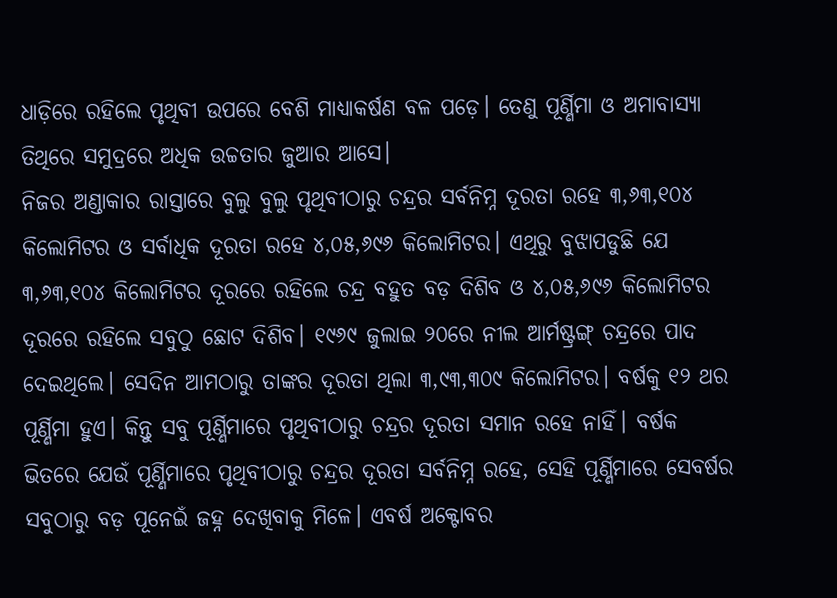ଧାଡ଼ିରେ ରହିଲେ ପୃଥିବୀ ଉପରେ ବେଶି ମାଧ୍ୟାକର୍ଷଣ ବଳ ପଡ଼େ। ତେଣୁ ପୂର୍ଣ୍ଣିମା ଓ ଅମାବାସ୍ୟା ତିଥିରେ ସମୁଦ୍ରରେ ଅଧିକ ଉଚ୍ଚତାର ଜୁଆର ଆସେ।
ନିଜର ଅଣ୍ଡାକାର ରାସ୍ତାରେ ବୁଲୁ ବୁଲୁ ପୃଥିବୀଠାରୁ ଚନ୍ଦ୍ରର ସର୍ବନିମ୍ନ ଦୂରତା ରହେ ୩,୬୩,୧୦୪ କିଲୋମିଟର ଓ ସର୍ବାଧିକ ଦୂରତା ରହେ ୪,୦୫,୬୯୬ କିଲୋମିଟର। ଏଥିରୁ ବୁଝାପଡୁଛି ଯେ ୩,୬୩,୧୦୪ କିଲୋମିଟର ଦୂରରେ ରହିଲେ ଚନ୍ଦ୍ର ବହୁତ ବଡ଼ ଦିଶିବ ଓ ୪,୦୫,୬୯୬ କିଲୋମିଟର ଦୂରରେ ରହିଲେ ସବୁଠୁ ଛୋଟ ଦିଶିବ। ୧୯୬୯ ଜୁଲାଇ ୨୦ରେ ନୀଲ ଆର୍ମଷ୍ଟ୍ରଙ୍ଗ୍‌ ଚନ୍ଦ୍ରରେ ପାଦ ଦେଇଥିଲେ। ସେଦିନ ଆମଠାରୁ ତାଙ୍କର ଦୂରତା ଥିଲା ୩,୯୩,୩୦୯ କିଲୋମିଟର। ବର୍ଷକୁ ୧୨ ଥର ପୂର୍ଣ୍ଣିମା ହୁଏ। କିନ୍ତୁ ସବୁ ପୂର୍ଣ୍ଣିମାରେ ପୃଥିବୀଠାରୁ ଚନ୍ଦ୍ରର ଦୂରତା ସମାନ ରହେ ନାହିଁ। ବର୍ଷକ ଭିତରେ ଯେଉଁ ପୂର୍ଣ୍ଣିମାରେ ପୃଥିବୀଠାରୁ ଚନ୍ଦ୍ରର ଦୂରତା ସର୍ବନିମ୍ନ ରହେ, ସେହି ପୂର୍ଣ୍ଣିମାରେ ସେବର୍ଷର ସବୁଠାରୁ ବଡ଼ ପୂନେଇଁ ଜହ୍ନ ଦେଖିବାକୁ ମିଳେ। ଏବର୍ଷ ଅକ୍ଟୋବର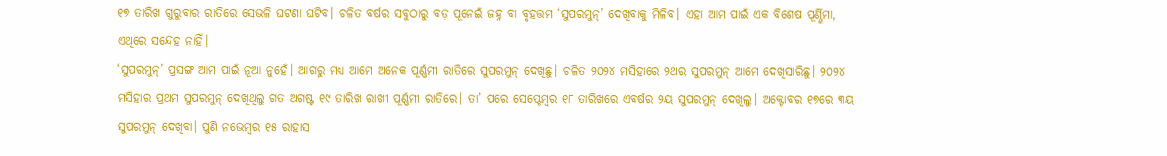୧୭ ତାରିଖ ଗୁରୁବାର ରାତିରେ ସେଭଳି ଘଟଣା ଘଟିବ। ଚଳିତ ବର୍ଷର ସବୁଠାରୁ ବଡ଼ ପୂନେଇଁ ଜହ୍ନ ବା ବୃହତ୍ତମ ‘ସୁପରମୁନ୍‌’ ଦେଖିବାକୁ ମିଳିବ। ଏହା ଆମ ପାଇଁ ଏକ ବିଶେଷ ପୂର୍ଣ୍ଣିମା, ଏଥିରେ ସନ୍ଦେହ ନାହିଁ।
‘ସୁପରମୁନ୍‌’ ପ୍ରସଙ୍ଗ ଆମ ପାଇଁ ନୂଆ ନୁହେଁ। ଆଗରୁ ମଧ୍ୟ ଆମେ ଅନେକ ପୂର୍ଣ୍ଣମୀ ରାତିରେ ସୁପରମୁନ୍‌ ଦେଖିଛୁ। ଚଳିତ ୨୦୨୪ ମସିହାରେ ୨ଥର ସୁପରମୁନ୍‌ ଆମେ ଦେଖିସାରିଛୁ। ୨୦୨୪ ମସିହାର ପ୍ରଥମ ସୁପରମୁନ୍‌ ଦେଖିଥିଲୁ ଗତ ଅଗଷ୍ଟ ୧୯ ତାରିଖ ରାଖୀ ପୂର୍ଣ୍ଣମୀ ରାତିରେ। ତା’ ପରେ ସେପ୍ଟେମ୍ବର ୧୮ ତାରିଖରେ ଏବର୍ଷର ୨ୟ ସୁପରମୁନ୍‌ ଦେଖିଲୁ। ଅକ୍ଟୋବର ୧୭ରେ ୩ୟ ସୁପରମୁନ୍‌ ଦେଖିବା। ପୁଣି ନଭେମ୍ବର ୧୫ ରାହାସ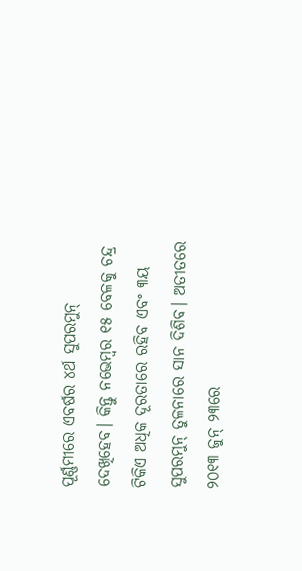ପୂର୍ଣ୍ଣମୀରେ ଏବର୍ଷର ୪ର୍ଥ ସୁପରମୁନ୍‌ ଦେଖିହେବ। କିନ୍ତୁ ନଭେମ୍ବର ୧୫ ବେଳକୁ ଚନ୍ଦ୍ର ଟିକିଏ ଅଧିକ ଦୂରତାରେ ରହିବ ଏବଂ ୩ୟ ସୁପରମୁନ୍‌ ତୁଳନାରେ ସାନ ଦିଶିବ। ଅତୀତରେ ୨୦୧୩ ଜୁନ୍‌ ୨୩ରେ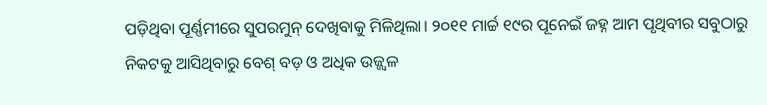ପଡ଼ିଥିବା ପୂର୍ଣ୍ଣମୀରେ ସୁପରମୁନ୍‌ ଦେଖିବାକୁ ମିଳିଥିଲା। ୨୦୧୧ ମାର୍ଚ୍ଚ ୧୯ର ପୂନେଇଁ ଜହ୍ନ ଆମ ପୃଥିବୀର ସବୁଠାରୁ ନିକଟକୁ ଆସିଥିବାରୁ ବେଶ୍‌ ବଡ଼ ଓ ଅଧିକ ଉଜ୍ଜ୍ୱଳ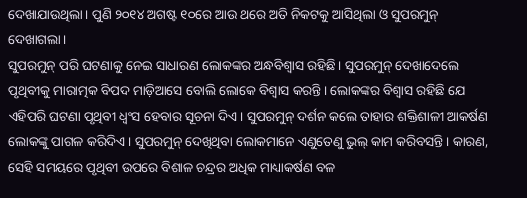ଦେଖାଯାଉଥିଲା। ପୁଣି ୨୦୧୪ ଅଗଷ୍ଟ ୧୦ରେ ଆଉ ଥରେ ଅତି ନିକଟକୁ ଆସିଥିଲା ଓ ସୁପରମୁନ୍‌ ଦେଖାଗଲା।
ସୁପରମୁନ୍‌ ପରି ଘଟଣାକୁ ନେଇ ସାଧାରଣ ଲୋକଙ୍କର ଅନ୍ଧବିଶ୍ୱାସ ରହିଛି। ସୁପରମୁନ୍‌ ଦେଖାଦେଲେ ପୃଥିବୀକୁ ମାରାତ୍ମକ ବିପଦ ମାଡ଼ିଆସେ ବୋଲି ଲୋକେ ବିଶ୍ୱାସ କରନ୍ତି। ଲୋକଙ୍କର ବିଶ୍ୱାସ ରହିଛି ଯେ ଏହିପରି ଘଟଣା ପୃଥିବୀ ଧ୍ୱଂସ ହେବାର ସୂଚନା ଦିଏ। ସୁପରମୁନ୍‌ ଦର୍ଶନ କଲେ ତାହାର ଶକ୍ତିଶାଳୀ ଆକର୍ଷଣ ଲୋକଙ୍କୁ ପାଗଳ କରିଦିଏ। ସୁପରମୁନ୍‌ ଦେଖିଥିବା ଲୋକମାନେ ଏଣୁତେଣୁ ଭୁଲ୍‌ କାମ କରିବସନ୍ତି। କାରଣ, ସେହି ସମୟରେ ପୃଥିବୀ ଉପରେ ବିଶାଳ ଚନ୍ଦ୍ରର ଅଧିକ ମାଧ୍ୟାକର୍ଷଣ ବଳ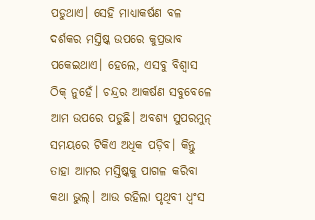ପଡୁଥାଏ। ସେହି ମାଧ୍ୟାକର୍ଷଣ ବଳ ଦର୍ଶକର ମସ୍ତିଷ୍କ ଉପରେ କୁପ୍ରଭାବ ପକେଇଥାଏ। ହେଲେ, ଏସବୁ ବିଶ୍ୱାସ ଠିକ୍‌ ନୁହେଁ। ଚନ୍ଦ୍ରର ଆକର୍ଷଣ ସବୁବେଳେ ଆମ ଉପରେ ପଡୁଛି। ଅବଶ୍ୟ ସୁପରମୁନ୍‌ ସମୟରେ ଟିକିଏ ଅଧିକ ପଡ଼ିବ। କିନ୍ତୁ ତାହା ଆମର ମସ୍ତିଷ୍କକୁ ପାଗଳ କରିବା କଥା ଭୁଲ୍‌। ଆଉ ରହିଲା ପୃଥିବୀ ଧ୍ୱଂସ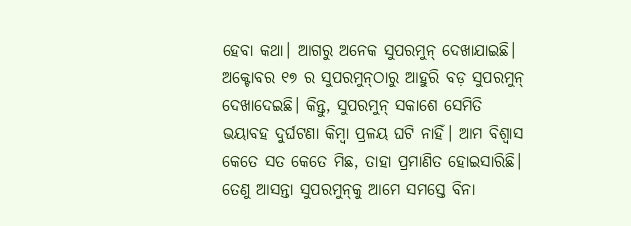ହେବା କଥା। ଆଗରୁ ଅନେକ ସୁପରମୁନ୍‌ ଦେଖାଯାଇଛି। ଅକ୍ଟୋବର ୧୭ ର ସୁପରମୁନ୍‌ଠାରୁ ଆହୁରି ବଡ଼ ସୁପରମୁନ୍‌ ଦେଖାଦେଇଛି। କିନ୍ତୁ, ସୁପରମୁନ୍‌ ସକାଶେ ସେମିତି ଭୟାବହ ଦୁର୍ଘଟଣା କିମ୍ବା ପ୍ରଳୟ ଘଟି ନାହିଁ। ଆମ ବିଶ୍ୱାସ କେତେ ସତ କେତେ ମିଛ, ତାହା ପ୍ରମାଣିତ ହୋଇସାରିଛି। ତେଣୁ ଆସନ୍ତା ସୁପରମୁନ୍‌କୁ ଆମେ ସମସ୍ତେ ବିନା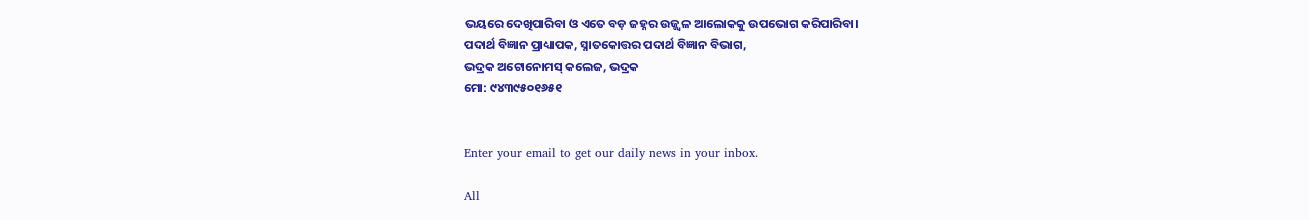ଭୟରେ ଦେଖିପାରିବା ଓ ଏତେ ବଡ଼ ଜହ୍ନର ଉଜ୍ଜ୍ୱଳ ଆଲୋକକୁ ଉପଭୋଗ କରିପାରିବା।
ପଦାର୍ଥ ବିଜ୍ଞାନ ପ୍ରାଧ୍ୟାପକ, ସ୍ନାତକୋତ୍ତର ପଦାର୍ଥ ବିଜ୍ଞାନ ବିଭାଗ,
ଭଦ୍ରକ ଅଟୋନୋମସ୍‌ କଲେଜ, ଭଦ୍ରକ
ମୋ: ୯୪୩୯୫୦୧୬୫୧


Enter your email to get our daily news in your inbox.

All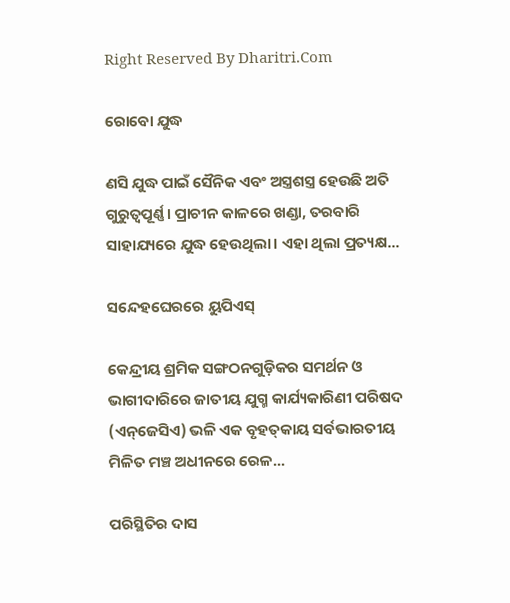Right Reserved By Dharitri.Com

ରୋବୋ ଯୁଦ୍ଧ

ଣସି ଯୁଦ୍ଧ ପାଇଁ ସୈନିକ ଏବଂ ଅସ୍ତ୍ରଶସ୍ତ୍ର ହେଉଛି ଅତି ଗୁରୁତ୍ୱପୂର୍ଣ୍ଣ। ପ୍ରାଚୀନ କାଳରେ ଖଣ୍ଡା, ତରବାରି ସାହାଯ୍ୟରେ ଯୁଦ୍ଧ ହେଉଥିଲା। ଏହା ଥିଲା ପ୍ରତ୍ୟକ୍ଷ...

ସନ୍ଦେହଘେରରେ ୟୁପିଏସ୍‌

କେନ୍ଦ୍ରୀୟ ଶ୍ରମିକ ସଙ୍ଗଠନଗୁଡ଼ିକର ସମର୍ଥନ ଓ ଭାଗୀଦାରିରେ ଜାତୀୟ ଯୁଗ୍ମ କାର୍ଯ୍ୟକାରିଣୀ ପରିଷଦ (ଏନ୍‌ଜେସିଏ) ଭଳି ଏକ ବୃହତ୍‌କାୟ ସର୍ବଭାରତୀୟ ମିଳିତ ମଞ୍ଚ ଅଧୀନରେ ରେଳ...

ପରିସ୍ଥିତିର ଦାସ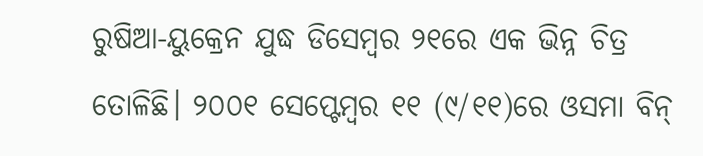ରୁଷିଆ-ୟୁକ୍ରେନ ଯୁଦ୍ଧ ଡିସେମ୍ବର ୨୧ରେ ଏକ ଭିନ୍ନ ଚିତ୍ର ତୋଳିଛି। ୨୦୦୧ ସେପ୍ଟେମ୍ବର ୧୧ (୯/୧୧)ରେ ଓସମା ବିନ୍‌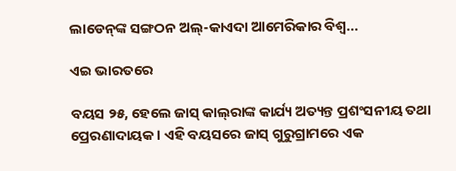ଲାଡେନ୍‌ଙ୍କ ସଙ୍ଗଠନ ଅଲ୍‌-କାଏଦା ଆମେରିକାର ବିଶ୍ୱ...

ଏଇ ଭାରତରେ

ବୟସ ୨୫, ହେଲେ ଜାସ୍‌ କାଲ୍‌ରାଙ୍କ କାର୍ଯ୍ୟ ଅତ୍ୟନ୍ତ ପ୍ରଶଂସନୀୟ ତଥା ପ୍ରେରଣାଦାୟକ। ଏହି ବୟସରେ ଜାସ୍‌ ଗୁରୁଗ୍ରାମରେ ଏକ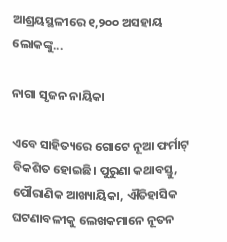ଆଶ୍ରୟସ୍ଥଳୀରେ ୧,୨୦୦ ଅସହାୟ ଲୋକଙ୍କୁ...

ନାଗା ସୃଜନ ନାୟିକା

ଏବେ ସାହିତ୍ୟରେ ଗୋଟେ ନୂଆ ଫର୍ମାଟ୍‌ ବିକଶିତ ହୋଇଛି। ପୁରୁଣା କଥାବସ୍ତୁ, ପୌରାଣିକ ଆଖ୍ୟାୟିକା, ଐତିହାସିକ ଘଟଣାବଳୀକୁ ଲେଖକମାନେ ନୂତନ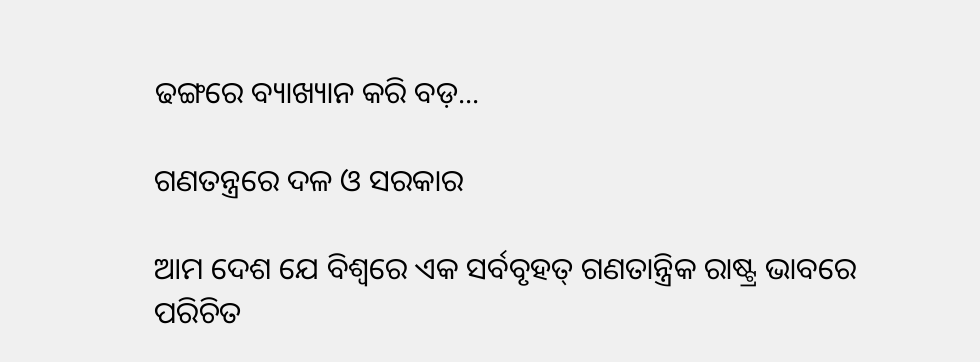ଢଙ୍ଗରେ ବ୍ୟାଖ୍ୟାନ କରି ବଡ଼...

ଗଣତନ୍ତ୍ରରେ ଦଳ ଓ ସରକାର

ଆମ ଦେଶ ଯେ ବିଶ୍ୱରେ ଏକ ସର୍ବବୃହତ୍‌ ଗଣତାନ୍ତ୍ରିକ ରାଷ୍ଟ୍ର ଭାବରେ ପରିଚିତ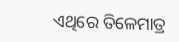ଏଥିରେ ତିଳେମାତ୍ର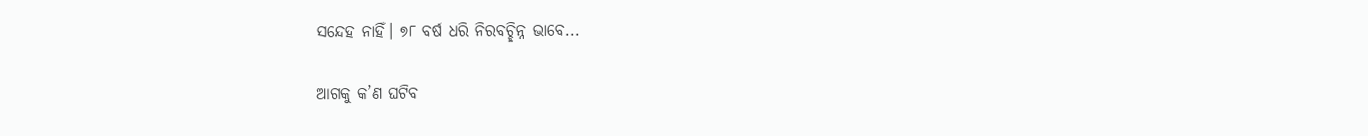ସନ୍ଦେହ ନାହିଁ। ୭୮ ବର୍ଷ ଧରି ନିରବଚ୍ଛିନ୍ନ ଭାବେ...

ଆଗକୁ କ’ଣ ଘଟିବ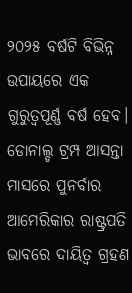୨୦୨୫ ବର୍ଷଟି ବିଭିନ୍ନ ଉପାୟରେ ଏକ ଗୁରୁତ୍ୱପୂର୍ଣ୍ଣ ବର୍ଷ ହେବ। ଡୋନାଲ୍ଡ ଟ୍ରମ୍ପ ଆସନ୍ତା ମାସରେ ପୁନର୍ବାର ଆମେରିକାର ରାଷ୍ଟ୍ରପତି ଭାବରେ ଦାୟିତ୍ୱ ଗ୍ରହଣ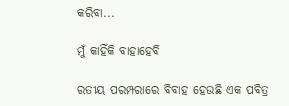କରିବା...

ମୁଁ କାହିଁକି ବାହାହେବି

ରତୀୟ ପରମ୍ପରାରେ ବିବାହ ହେଉଛି ଏକ ପବିତ୍ର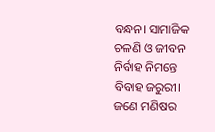ବନ୍ଧନ। ସାମାଜିକ ଚଳଣି ଓ ଜୀବନ ନିର୍ବାହ ନିମନ୍ତେ ବିବାହ ଜରୁରୀ। ଜଣେ ମଣିଷର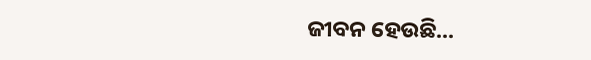ଜୀବନ ହେଉଛି...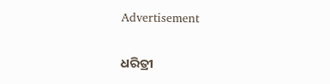Advertisement

ଧରିତ୍ରୀ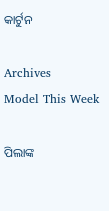କାର୍ଟୁନ

Archives
Model This Week

ପିଲାଙ୍କ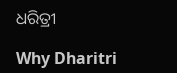ଧରିତ୍ରୀ

Why Dharitri